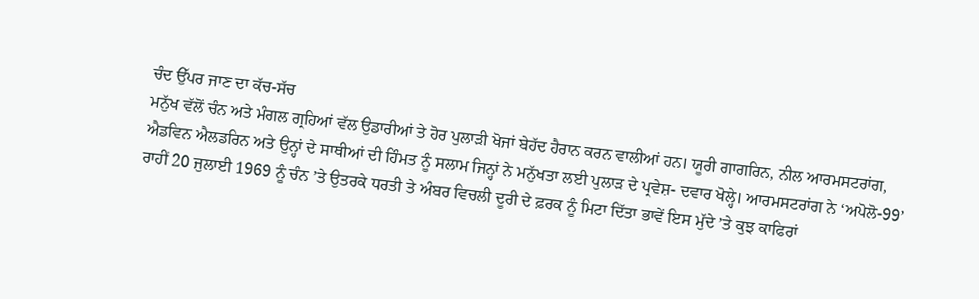ਚੰਦ ਉੱਪਰ ਜਾਣ ਦਾ ਕੱਚ-ਸੱਚ
ਮਨੁੱਖ ਵੱਲੋਂ ਚੰਨ ਅਤੇ ਮੰਗਲ ਗ੍ਰਹਿਆਂ ਵੱਲ ਉਡਾਰੀਆਂ ਤੇ ਹੋਰ ਪੁਲਾੜੀ ਖੋਜਾਂ ਬੇਹੱਦ ਹੈਰਾਨ ਕਰਨ ਵਾਲੀਆਂ ਹਨ। ਯੂਰੀ ਗਾਗਰਿਨ, ਨੀਲ ਆਰਮਸਟਰਾਂਗ, ਐਡਵਿਨ ਐਲਡਰਿਨ ਅਤੇ ਉਨ੍ਹਾਂ ਦੇ ਸਾਥੀਆਂ ਦੀ ਹਿੰਮਤ ਨੂੰ ਸਲਾਮ ਜਿਨ੍ਹਾਂ ਨੇ ਮਨੁੱਖਤਾ ਲਈ ਪੁਲਾੜ ਦੇ ਪ੍ਰਵੇਸ਼- ਦਵਾਰ ਖੋਲ੍ਹੇ। ਆਰਮਸਟਰਾਂਗ ਨੇ ‘ਅਪੋਲੋ-99’ ਰਾਹੀਂ 20 ਜੁਲਾਈ 1969 ਨੂੰ ਚੰਨ ’ਤੇ ਉਤਰਕੇ ਧਰਤੀ ਤੇ ਅੰਬਰ ਵਿਚਲੀ ਦੂਰੀ ਦੇ ਫ਼ਰਕ ਨੂੰ ਮਿਟਾ ਦਿੱਤਾ ਭਾਵੇਂ ਇਸ ਮੁੱਦੇ ’ਤੇ ਕੁਝ ਕਾਫਿਰਾਂ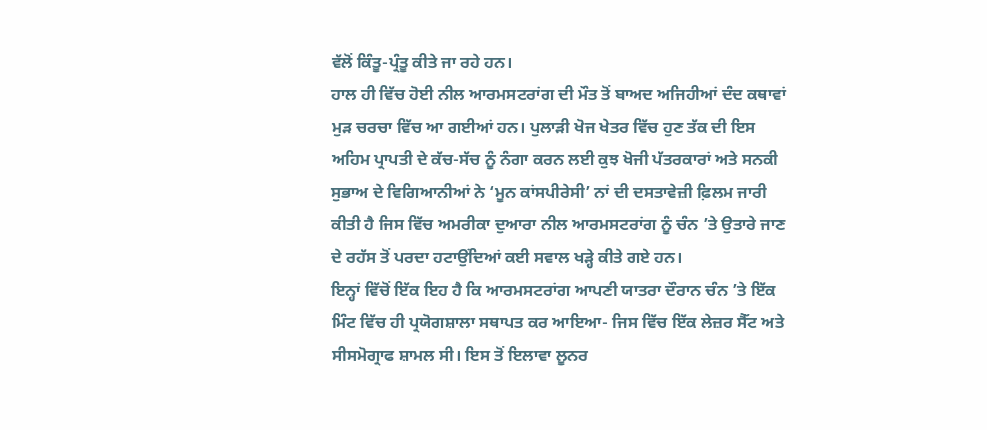ਵੱਲੋਂ ਕਿੰਤੂ-ਪ੍ਰੰਤੂ ਕੀਤੇ ਜਾ ਰਹੇ ਹਨ।
ਹਾਲ ਹੀ ਵਿੱਚ ਹੋਈ ਨੀਲ ਆਰਮਸਟਰਾਂਗ ਦੀ ਮੌਤ ਤੋਂ ਬਾਅਦ ਅਜਿਹੀਆਂ ਦੰਦ ਕਥਾਵਾਂ ਮੁੜ ਚਰਚਾ ਵਿੱਚ ਆ ਗਈਆਂ ਹਨ। ਪੁਲਾੜੀ ਖੋਜ ਖੇਤਰ ਵਿੱਚ ਹੁਣ ਤੱਕ ਦੀ ਇਸ ਅਹਿਮ ਪ੍ਰਾਪਤੀ ਦੇ ਕੱਚ-ਸੱਚ ਨੂੰ ਨੰਗਾ ਕਰਨ ਲਈ ਕੁਝ ਖੋਜੀ ਪੱਤਰਕਾਰਾਂ ਅਤੇ ਸਨਕੀ ਸੁਭਾਅ ਦੇ ਵਿਗਿਆਨੀਆਂ ਨੇ ‘ਮੂਨ ਕਾਂਸਪੀਰੇਸੀ’ ਨਾਂ ਦੀ ਦਸਤਾਵੇਜ਼ੀ ਫ਼ਿਲਮ ਜਾਰੀ ਕੀਤੀ ਹੈ ਜਿਸ ਵਿੱਚ ਅਮਰੀਕਾ ਦੁਆਰਾ ਨੀਲ ਆਰਮਸਟਰਾਂਗ ਨੂੰ ਚੰਨ ’ਤੇ ਉਤਾਰੇ ਜਾਣ ਦੇ ਰਹੱਸ ਤੋਂ ਪਰਦਾ ਹਟਾਉਂਦਿਆਂ ਕਈ ਸਵਾਲ ਖੜ੍ਹੇ ਕੀਤੇ ਗਏ ਹਨ।
ਇਨ੍ਹਾਂ ਵਿੱਚੋਂ ਇੱਕ ਇਹ ਹੈ ਕਿ ਆਰਮਸਟਰਾਂਗ ਆਪਣੀ ਯਾਤਰਾ ਦੌਰਾਨ ਚੰਨ ’ਤੇ ਇੱਕ ਮਿੰਟ ਵਿੱਚ ਹੀ ਪ੍ਰਯੋਗਸ਼ਾਲਾ ਸਥਾਪਤ ਕਰ ਆਇਆ- ਜਿਸ ਵਿੱਚ ਇੱਕ ਲੇਜ਼ਰ ਸੈੱਟ ਅਤੇ ਸੀਸਮੋਗ੍ਰਾਫ ਸ਼ਾਮਲ ਸੀ। ਇਸ ਤੋਂ ਇਲਾਵਾ ਲੂਨਰ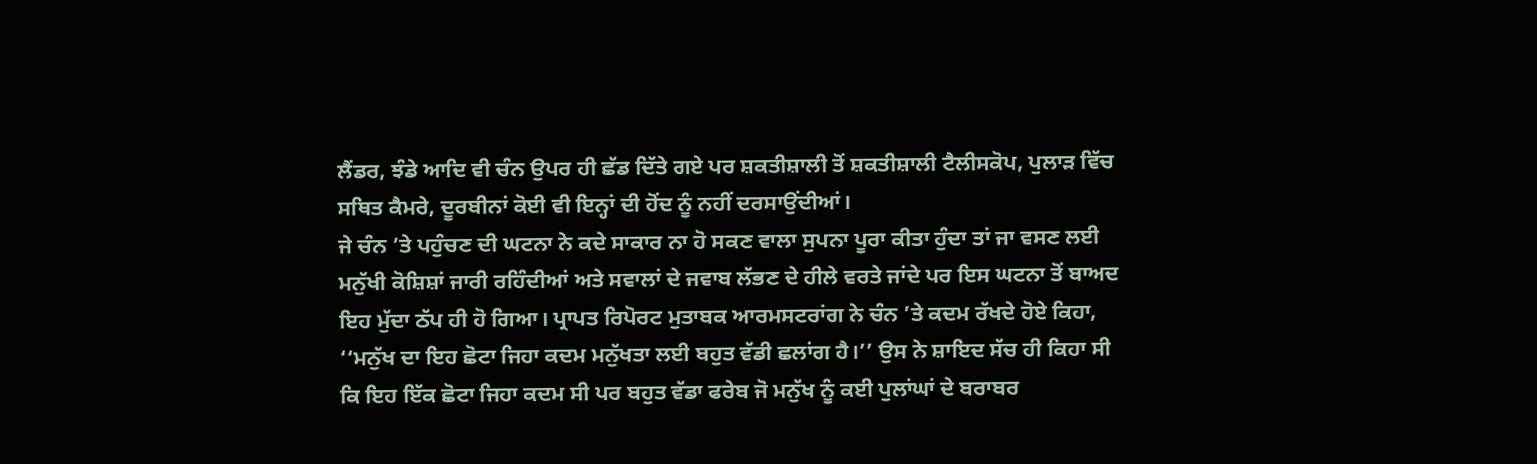ਲੈਂਡਰ, ਝੰਡੇ ਆਦਿ ਵੀ ਚੰਨ ਉਪਰ ਹੀ ਛੱਡ ਦਿੱਤੇ ਗਏ ਪਰ ਸ਼ਕਤੀਸ਼ਾਲੀ ਤੋਂ ਸ਼ਕਤੀਸ਼ਾਲੀ ਟੈਲੀਸਕੋਪ, ਪੁਲਾੜ ਵਿੱਚ ਸਥਿਤ ਕੈਮਰੇ, ਦੂਰਬੀਨਾਂ ਕੋਈ ਵੀ ਇਨ੍ਹਾਂ ਦੀ ਹੋਂਦ ਨੂੰ ਨਹੀਂ ਦਰਸਾਉਂਦੀਆਂ।
ਜੇ ਚੰਨ ’ਤੇ ਪਹੁੰਚਣ ਦੀ ਘਟਨਾ ਨੇ ਕਦੇ ਸਾਕਾਰ ਨਾ ਹੋ ਸਕਣ ਵਾਲਾ ਸੁਪਨਾ ਪੂਰਾ ਕੀਤਾ ਹੁੰਦਾ ਤਾਂ ਜਾ ਵਸਣ ਲਈ ਮਨੁੱਖੀ ਕੋਸ਼ਿਸ਼ਾਂ ਜਾਰੀ ਰਹਿੰਦੀਆਂ ਅਤੇ ਸਵਾਲਾਂ ਦੇ ਜਵਾਬ ਲੱਭਣ ਦੇ ਹੀਲੇ ਵਰਤੇ ਜਾਂਦੇ ਪਰ ਇਸ ਘਟਨਾ ਤੋਂ ਬਾਅਦ ਇਹ ਮੁੱਦਾ ਠੱਪ ਹੀ ਹੋ ਗਿਆ। ਪ੍ਰਾਪਤ ਰਿਪੋਰਟ ਮੁਤਾਬਕ ਆਰਮਸਟਰਾਂਗ ਨੇ ਚੰਨ ’ਤੇ ਕਦਮ ਰੱਖਦੇ ਹੋਏ ਕਿਹਾ, ‘‘ਮਨੁੱਖ ਦਾ ਇਹ ਛੋਟਾ ਜਿਹਾ ਕਦਮ ਮਨੁੱਖਤਾ ਲਈ ਬਹੁਤ ਵੱਡੀ ਛਲਾਂਗ ਹੈ।’’ ਉਸ ਨੇ ਸ਼ਾਇਦ ਸੱਚ ਹੀ ਕਿਹਾ ਸੀ ਕਿ ਇਹ ਇੱਕ ਛੋਟਾ ਜਿਹਾ ਕਦਮ ਸੀ ਪਰ ਬਹੁਤ ਵੱਡਾ ਫਰੇਬ ਜੋ ਮਨੁੱਖ ਨੂੰ ਕਈ ਪੁਲਾਂਘਾਂ ਦੇ ਬਰਾਬਰ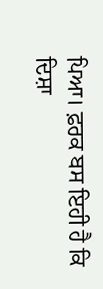ਪਿਆ। ਫ਼ਰਕ ਬਸ ਇਹੀ ਹੈ ਕਿ ਦਿਸ਼ਾ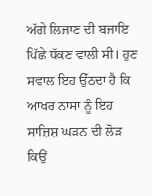ਅੱਗੇ ਲਿਜਾਣ ਦੀ ਬਜਾਇ ਪਿੱਛੇ ਧੱਕਣ ਵਾਲੀ ਸੀ। ਹੁਣ ਸਵਾਲ ਇਹ ਉੱਠਦਾ ਹੈ ਕਿ ਆਖਰ ਨਾਸਾ ਨੂੰ ਇਹ ਸਾਜ਼ਿਸ਼ ਘੜਨ ਦੀ ਲੋੜ ਕਿਉਂ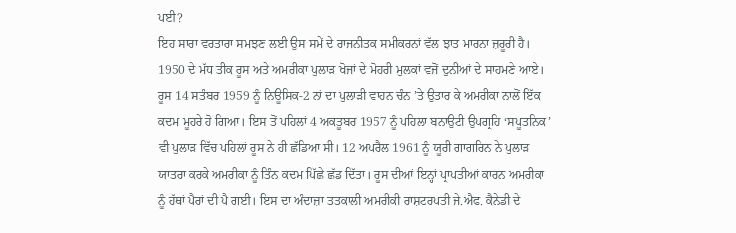ਪਈ?
ਇਹ ਸਾਰਾ ਵਰਤਾਰਾ ਸਮਝਣ ਲਈ ਉਸ ਸਮੇਂ ਦੇ ਰਾਜਨੀਤਕ ਸਮੀਕਰਨਾਂ ਵੱਲ ਝਾਤ ਮਾਰਨਾ ਜ਼ਰੂਰੀ ਹੈ। 1950 ਦੇ ਮੱਧ ਤੀਕ ਰੂਸ ਅਤੇ ਅਮਰੀਕਾ ਪੁਲਾੜ ਖੋਜਾਂ ਦੇ ਮੋਹਰੀ ਮੁਲਕਾਂ ਵਜੋਂ ਦੁਨੀਆਂ ਦੇ ਸਾਹਮਣੇ ਆਏ। ਰੂਸ 14 ਸਤੰਬਰ 1959 ਨੂੰ ਨਿਊਸਿਕ-2 ਨਾਂ ਦਾ ਪੁਲਾੜੀ ਵਾਹਨ ਚੰਨ ’ਤੇ ਉਤਾਰ ਕੇ ਅਮਰੀਕਾ ਨਾਲੋਂ ਇੱਕ ਕਦਮ ਮੂਹਰੇ ਹੋ ਗਿਆ। ਇਸ ਤੋਂ ਪਹਿਲਾਂ 4 ਅਕਤੂਬਰ 1957 ਨੂੰ ਪਹਿਲਾ ਬਨਾਉਟੀ ਉਪਗ੍ਰਹਿ ‘ਸਪੂਤਨਿਕ’ ਵੀ ਪੁਲਾੜ ਵਿੱਚ ਪਹਿਲਾਂ ਰੂਸ ਨੇ ਹੀ ਛੱਡਿਆ ਸੀ। 12 ਅਪਰੈਲ 1961 ਨੂੰ ਯੂਰੀ ਗਾਗਰਿਨ ਨੇ ਪੁਲਾੜ ਯਾਤਰਾ ਕਰਕੇ ਅਮਰੀਕਾ ਨੂੰ ਤਿੰਨ ਕਦਮ ਪਿੱਛੇ ਛੱਡ ਦਿੱਤਾ। ਰੂਸ ਦੀਆਂ ਇਨ੍ਹਾਂ ਪ੍ਰਾਪਤੀਆਂ ਕਾਰਨ ਅਮਰੀਕਾ ਨੂੰ ਹੱਥਾਂ ਪੈਰਾਂ ਦੀ ਪੈ ਗਈ। ਇਸ ਦਾ ਅੰਦਾਜ਼ਾ ਤਤਕਾਲੀ ਅਮਰੀਕੀ ਰਾਸ਼ਟਰਪਤੀ ਜੇ.ਐਫ. ਕੈਨੇਡੀ ਦੇ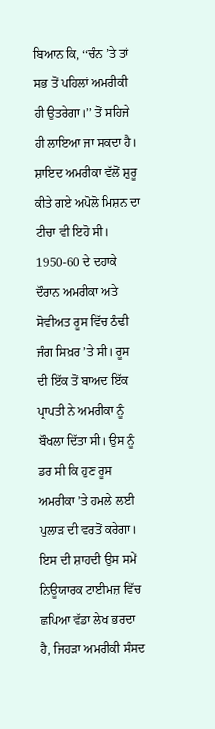ਬਿਆਨ ਕਿ, ‘‘ਚੰਨ ’ਤੇ ਤਾਂ ਸਭ ਤੋਂ ਪਹਿਲਾਂ ਅਮਰੀਕੀ ਹੀ ਉਤਰੇਗਾ।’’ ਤੋਂ ਸਹਿਜੇ ਹੀ ਲਾਇਆ ਜਾ ਸਕਦਾ ਹੈ। ਸ਼ਾਇਦ ਅਮਰੀਕਾ ਵੱਲੋਂ ਸ਼ੁਰੂ ਕੀਤੇ ਗਏ ਅਪੋਲੋ ਮਿਸ਼ਨ ਦਾ ਟੀਚਾ ਵੀ ਇਹੋ ਸੀ।
1950-60 ਦੇ ਦਹਾਕੇ ਦੌਰਾਨ ਅਮਰੀਕਾ ਅਤੇ ਸੋਵੀਅਤ ਰੂਸ ਵਿੱਚ ਠੰਢੀ ਜੰਗ ਸਿਖ਼ਰ ’ਤੇ ਸੀ। ਰੂਸ ਦੀ ਇੱਕ ਤੋਂ ਬਾਅਦ ਇੱਕ ਪ੍ਰਾਪਤੀ ਨੇ ਅਮਰੀਕਾ ਨੂੰ ਬੌਖਲਾ ਦਿੱਤਾ ਸੀ। ਉਸ ਨੂੰ ਡਰ ਸੀ ਕਿ ਹੁਣ ਰੂਸ ਅਮਰੀਕਾ ’ਤੇ ਹਮਲੇ ਲਈ ਪੁਲਾੜ ਦੀ ਵਰਤੋਂ ਕਰੇਗਾ। ਇਸ ਦੀ ਸ਼ਾਹਦੀ ਉਸ ਸਮੇਂ ਨਿਊਯਾਰਕ ਟਾਈਮਜ਼ ਵਿੱਚ ਛਪਿਆ ਵੱਡਾ ਲੇਖ ਭਰਦਾ ਹੈ, ਜਿਹੜਾ ਅਮਰੀਕੀ ਸੰਸਦ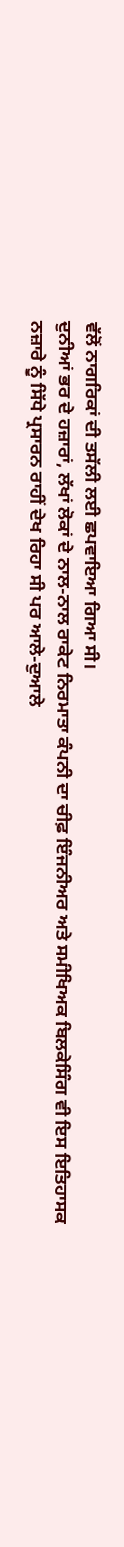ਵੱਲੋਂ ਨਾਗਰਿਕਾਂ ਦੀ ਤਸੱਲੀ ਲਈ ਛਪਵਾਇਆ ਗਿਆ ਸੀ।
ਦੁਨੀਆਂ ਭਰ ਦੇ ਹਜ਼ਾਰਾਂ, ਲੱਖਾਂ ਲੋਕਾਂ ਦੇ ਨਾਲ-ਨਾਲ ਰਾਕੇਟ ਨਿਰਮਾਤਾ ਕੰਪਨੀ ਦਾ ਚੀਫ਼ ਇੰਜਨੀਅਰ ਅਤੇ ਸਮੀਖਿਅਕ ਬਿਲਕੇਸਿੰਗ ਵੀ ਇਸ ਇਤਿਹਾਸਕ ਨਜ਼ਾਰੇ ਨੂੰ ਸਿੱਧੇ ਪ੍ਰਸਾਰਨ ਰਾਹੀਂ ਦੇਖ ਰਿਹਾ ਸੀ ਪਰ ਆਲੇ-ਦੁਆਲੇ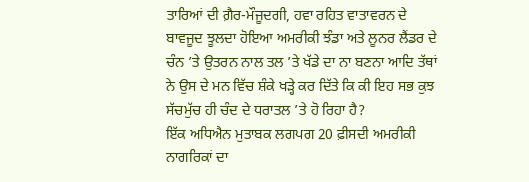ਤਾਰਿਆਂ ਦੀ ਗ਼ੈਰ-ਮੌਜੂਦਗੀ, ਹਵਾ ਰਹਿਤ ਵਾਤਾਵਰਨ ਦੇ ਬਾਵਜੂਦ ਝੂਲਦਾ ਹੋਇਆ ਅਮਰੀਕੀ ਝੰਡਾ ਅਤੇ ਲੂਨਰ ਲੈਂਡਰ ਦੇ ਚੰਨ ’ਤੇ ਉਤਰਨ ਨਾਲ ਤਲ ’ਤੇ ਖੱਡੇ ਦਾ ਨਾ ਬਣਨਾ ਆਦਿ ਤੱਥਾਂ ਨੇ ਉਸ ਦੇ ਮਨ ਵਿੱਚ ਸ਼ੰਕੇ ਖੜ੍ਹੇ ਕਰ ਦਿੱਤੇ ਕਿ ਕੀ ਇਹ ਸਭ ਕੁਝ ਸੱਚਮੁੱਚ ਹੀ ਚੰਦ ਦੇ ਧਰਾਤਲ ’ਤੇ ਹੋ ਰਿਹਾ ਹੈ?
ਇੱਕ ਅਧਿਐਨ ਮੁਤਾਬਕ ਲਗਪਗ 20 ਫ਼ੀਸਦੀ ਅਮਰੀਕੀ ਨਾਗਰਿਕਾਂ ਦਾ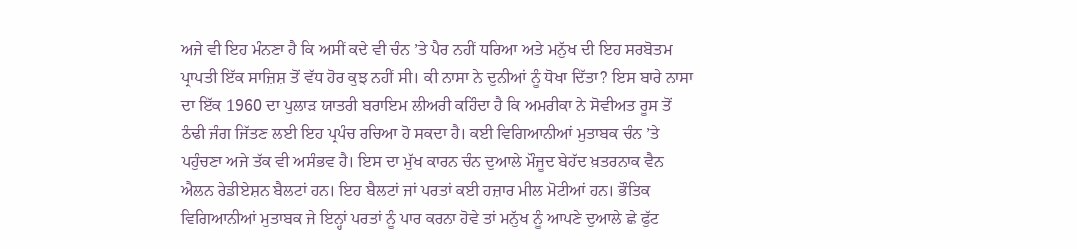ਅਜੇ ਵੀ ਇਹ ਮੰਨਣਾ ਹੈ ਕਿ ਅਸੀਂ ਕਦੇ ਵੀ ਚੰਨ ’ਤੇ ਪੈਰ ਨਹੀਂ ਧਰਿਆ ਅਤੇ ਮਨੁੱਖ ਦੀ ਇਹ ਸਰਬੋਤਮ ਪ੍ਰਾਪਤੀ ਇੱਕ ਸਾਜ਼ਿਸ਼ ਤੋਂ ਵੱਧ ਹੋਰ ਕੁਝ ਨਹੀਂ ਸੀ। ਕੀ ਨਾਸਾ ਨੇ ਦੁਨੀਆਂ ਨੂੰ ਧੋਖਾ ਦਿੱਤਾ? ਇਸ ਬਾਰੇ ਨਾਸਾ ਦਾ ਇੱਕ 1960 ਦਾ ਪੁਲਾੜ ਯਾਤਰੀ ਬਰਾਇਮ ਲੀਅਰੀ ਕਹਿੰਦਾ ਹੈ ਕਿ ਅਮਰੀਕਾ ਨੇ ਸੋਵੀਅਤ ਰੂਸ ਤੋਂ ਠੰਢੀ ਜੰਗ ਜਿੱਤਣ ਲਈ ਇਹ ਪ੍ਰਪੰਚ ਰਚਿਆ ਹੋ ਸਕਦਾ ਹੈ। ਕਈ ਵਿਗਿਆਨੀਆਂ ਮੁਤਾਬਕ ਚੰਨ ’ਤੇ ਪਹੁੰਚਣਾ ਅਜੇ ਤੱਕ ਵੀ ਅਸੰਭਵ ਹੈ। ਇਸ ਦਾ ਮੁੱਖ ਕਾਰਨ ਚੰਨ ਦੁਆਲੇ ਮੌਜੂਦ ਬੇਹੱਦ ਖ਼ਤਰਨਾਕ ਵੈਨ ਐਲਨ ਰੇਡੀਏਸ਼ਨ ਬੈਲਟਾਂ ਹਨ। ਇਹ ਬੈਲਟਾਂ ਜਾਂ ਪਰਤਾਂ ਕਈ ਹਜ਼ਾਰ ਮੀਲ ਮੋਟੀਆਂ ਹਨ। ਭੌਤਿਕ ਵਿਗਿਆਨੀਆਂ ਮੁਤਾਬਕ ਜੇ ਇਨ੍ਹਾਂ ਪਰਤਾਂ ਨੂੰ ਪਾਰ ਕਰਨਾ ਹੋਵੇ ਤਾਂ ਮਨੁੱਖ ਨੂੰ ਆਪਣੇ ਦੁਆਲੇ ਛੇ ਫੁੱਟ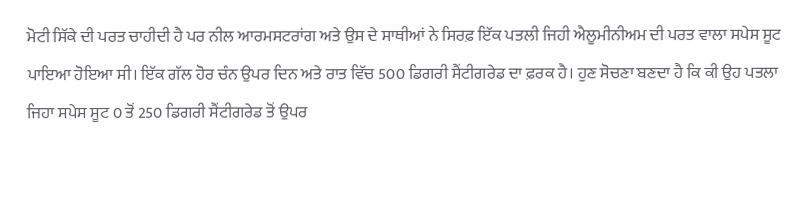ਮੋਟੀ ਸਿੱਕੇ ਦੀ ਪਰਤ ਚਾਹੀਦੀ ਹੈ ਪਰ ਨੀਲ ਆਰਮਸਟਰਾਂਗ ਅਤੇ ਉਸ ਦੇ ਸਾਥੀਆਂ ਨੇ ਸਿਰਫ਼ ਇੱਕ ਪਤਲੀ ਜਿਹੀ ਐਲੂਮੀਨੀਅਮ ਦੀ ਪਰਤ ਵਾਲਾ ਸਪੇਸ ਸੂਟ ਪਾਇਆ ਹੋਇਆ ਸੀ। ਇੱਕ ਗੱਲ ਹੋਰ ਚੰਨ ਉਪਰ ਦਿਨ ਅਤੇ ਰਾਤ ਵਿੱਚ 500 ਡਿਗਰੀ ਸੈਂਟੀਗਰੇਡ ਦਾ ਫ਼ਰਕ ਹੈ। ਹੁਣ ਸੋਚਣਾ ਬਣਦਾ ਹੈ ਕਿ ਕੀ ਉਹ ਪਤਲਾ ਜਿਹਾ ਸਪੇਸ ਸੂਟ 0 ਤੋਂ 250 ਡਿਗਰੀ ਸੈਂਟੀਗਰੇਡ ਤੋਂ ਉਪਰ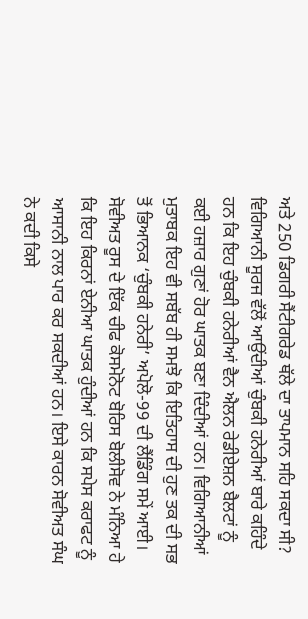ਅਤੇ 250 ਡਿਗਰੀ ਸੈਂਟੀਗਰੇਡ ਥੱਲੇ ਦਾ ਤਾਪਮਾਨ ਸਹਿ ਸਕਦਾ ਸੀ? ਵਿਗਿਆਨੀ ਸੂਰਜ ਵੱਲੋਂ ਆਉਂਦੀਆਂ ਚੁੰਬਕੀ ਹਨੇਰੀਆਂ ਬਾਰੇ ਕਹਿੰਦੇ ਹਨ ਕਿ ਇਹ ਚੁੰਬਕੀ ਹਨੇਰੀਆਂ ਵੈਨ ਐਲਨ ਰੇਡੀਏਸ਼ਨ ਬੈਲਟਾਂ ਨੂੰ ਕਈ ਹਜ਼ਾਰ ਗੁਣਾਂ ਹੋਰ ਘਾਤਕ ਬਣਾ ਦਿੰਦੀਆਂ ਹਨ। ਵਿਗਿਆਨੀਆਂ ਮੁਤਾਬਕ ਇਹ ਵੀ ਸਬੱਬ ਹੀ ਸਮਝੋ ਕਿ ਇਤਿਹਾਸ ਦੀ ਹੁਣ ਤਕ ਦੀ ਸਭ ਤੋਂ ਭਿਆਨਕ ‘ਚੁੰਬਕੀ ਹਨੇਰੀ’ ਅਪੋਲੋ-99 ਦੀ ਲੈਂਡਿੰਗ ਸਮੇਂ ਆਈ। ਸੋਵੀਅਤ ਰੂਸ ਦੇ ਇੱਕ ਚੀਫ ਕੋਸਮੋਨੋਟ ਬੋਰਿਸ ਬੋਲੀਸੋਵ ਨੇ ਮੰਨਿਆ ਹੇ ਕਿ ਇਹ ਕਿਰਨਾਂ ਏਨੀਆ ਘਾਤਕ ਹੁੰਦੀਆਂ ਹਨ ਕਿ ਸਪੇਸ ਕਰਾਫਟ ਨੂੰ ਆਸਾਨੀ ਨਾਲ ਪਾਰ ਕਰ ਸਕਦੀਆਂ ਹਨ। ਇਸੇ ਕਾਰਨ ਸੋਵੀਅਤ ਸੰਘ ਨੇ ਕਦੀ ਕਿਸੇ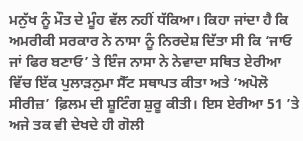ਮਨੁੱਖ ਨੂੰ ਮੌਤ ਦੇ ਮੂੰਹ ਵੱਲ ਨਹੀਂ ਧੱਕਿਆ। ਕਿਹਾ ਜਾਂਦਾ ਹੈ ਕਿ ਅਮਰੀਕੀ ਸਰਕਾਰ ਨੇ ਨਾਸਾ ਨੂੰ ਨਿਰਦੇਸ਼ ਦਿੱਤਾ ਸੀ ਕਿ ‘ਜਾਓ ਜਾਂ ਫਿਰ ਬਣਾਓ’ ਤੇ ਇੰਜ ਨਾਸਾ ਨੇ ਨੇਵਾਦਾ ਸਥਿਤ ਏਰੀਆ ਵਿੱਚ ਇੱਕ ਪੁਲਾੜਨੁਮਾ ਸੈੱਟ ਸਥਾਪਤ ਕੀਤਾ ਅਤੇ ‘ਅਪੋਲੋ ਸੀਰੀਜ਼’ ਫ਼ਿਲਮ ਦੀ ਸ਼ੂਟਿੰਗ ਸ਼ੁਰੂ ਕੀਤੀ। ਇਸ ਏਰੀਆ 51 ’ਤੇ ਅਜੇ ਤਕ ਵੀ ਦੇਖਦੇ ਹੀ ਗੋਲੀ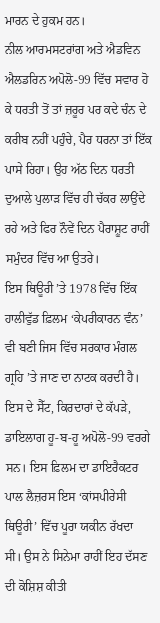ਮਾਰਨ ਦੇ ਹੁਕਮ ਹਨ।
ਨੀਲ ਆਰਮਸਟਰਾਂਗ ਅਤੇ ਐਡਵਿਨ ਐਲਡਰਿਨ ਅਪੋਲੋ-99 ਵਿੱਚ ਸਵਾਰ ਹੋ ਕੇ ਧਰਤੀ ਤੋਂ ਤਾਂ ਜ਼ਰੂਰ ਪਰ ਕਦੇ ਚੰਨ ਦੇ ਕਰੀਬ ਨਹੀਂ ਪਹੁੰਚੇ, ਪੈਰ ਧਰਨਾ ਤਾਂ ਇੱਕ ਪਾਸੇ ਰਿਹਾ। ਉਹ ਅੱਠ ਦਿਨ ਧਰਤੀ ਦੁਆਲੇ ਪੁਲਾੜ ਵਿੱਚ ਹੀ ਚੱਕਰ ਲਾਉਂਦੇ ਰਹੇ ਅਤੇ ਫਿਰ ਨੌਵੇਂ ਦਿਨ ਪੈਰਾਸ਼ੂਟ ਰਾਹੀਂ ਸਮੁੰਦਰ ਵਿੱਚ ਆ ਉਤਰੇ।
ਇਸ ਥਿਊਰੀ ’ਤੇ 1978 ਵਿੱਚ ਇੱਕ ਹਾਲੀਵੁੱਡ ਫ਼ਿਲਮ ‘ਕੇਪਰੀਕਾਰਨ ਵੰਨ’ ਵੀ ਬਣੀ ਜਿਸ ਵਿੱਚ ਸਰਕਾਰ ਮੰਗਲ ਗ੍ਰਹਿ ’ਤੇ ਜਾਣ ਦਾ ਨਾਟਕ ਕਰਦੀ ਹੈ। ਇਸ ਦੇ ਸੈੱਟ, ਕਿਰਦਾਰਾਂ ਦੇ ਕੱਪੜੇ, ਡਾਇਲਾਗ ਹੂ-ਬ-ਹੂ ਅਪੋਲੋ-99 ਵਰਗੇ ਸਨ। ਇਸ ਫ਼ਿਲਮ ਦਾ ਡਾਇਰੈਕਟਰ ਪਾਲ ਲੈਜ਼ਰਸ ਇਸ ‘ਕਾਂਸਪੀਰੇਸੀ ਥਿਊਰੀ’ ਵਿੱਚ ਪੂਰਾ ਯਕੀਨ ਰੱਖਦਾ ਸੀ। ਉਸ ਨੇ ਸਿਨੇਮਾ ਰਾਹੀਂ ਇਹ ਦੱਸਣ ਦੀ ਕੋਸ਼ਿਸ਼ ਕੀਤੀ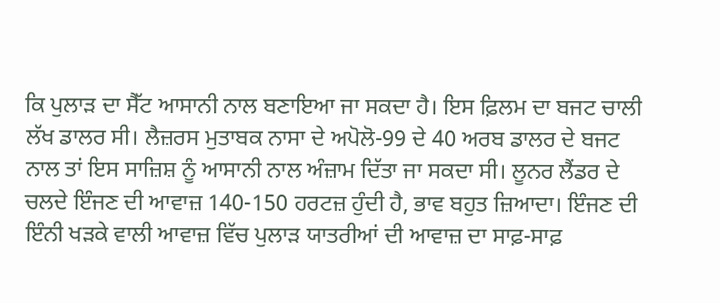ਕਿ ਪੁਲਾੜ ਦਾ ਸੈੱਟ ਆਸਾਨੀ ਨਾਲ ਬਣਾਇਆ ਜਾ ਸਕਦਾ ਹੈ। ਇਸ ਫ਼ਿਲਮ ਦਾ ਬਜਟ ਚਾਲੀ ਲੱਖ ਡਾਲਰ ਸੀ। ਲੈਜ਼ਰਸ ਮੁਤਾਬਕ ਨਾਸਾ ਦੇ ਅਪੋਲੋ-99 ਦੇ 40 ਅਰਬ ਡਾਲਰ ਦੇ ਬਜਟ ਨਾਲ ਤਾਂ ਇਸ ਸਾਜ਼ਿਸ਼ ਨੂੰ ਆਸਾਨੀ ਨਾਲ ਅੰਜ਼ਾਮ ਦਿੱਤਾ ਜਾ ਸਕਦਾ ਸੀ। ਲੂਨਰ ਲੈਂਡਰ ਦੇ ਚਲਦੇ ਇੰਜਣ ਦੀ ਆਵਾਜ਼ 140-150 ਹਰਟਜ਼ ਹੁੰਦੀ ਹੈ, ਭਾਵ ਬਹੁਤ ਜ਼ਿਆਦਾ। ਇੰਜਣ ਦੀ ਇੰਨੀ ਖੜਕੇ ਵਾਲੀ ਆਵਾਜ਼ ਵਿੱਚ ਪੁਲਾੜ ਯਾਤਰੀਆਂ ਦੀ ਆਵਾਜ਼ ਦਾ ਸਾਫ਼-ਸਾਫ਼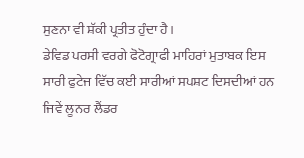ਸੁਣਨਾ ਵੀ ਸ਼ੱਕੀ ਪ੍ਰਤੀਤ ਹੁੰਦਾ ਹੈ।
ਡੇਵਿਡ ਪਰਸੀ ਵਰਗੇ ਫੋਟੋਗ੍ਰਾਫੀ ਮਾਹਿਰਾਂ ਮੁਤਾਬਕ ਇਸ ਸਾਰੀ ਫੁਟੇਜ ਵਿੱਚ ਕਈ ਸਾਰੀਆਂ ਸਪਸ਼ਟ ਦਿਸਦੀਆਂ ਹਨ ਜਿਵੇਂ ਲੂਨਰ ਲੈਂਡਰ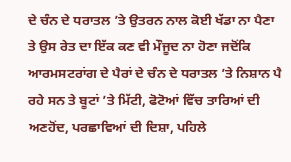ਦੇ ਚੰਨ ਦੇ ਧਰਾਤਲ ’ਤੇ ਉਤਰਨ ਨਾਲ ਕੋਈ ਖੱਡਾ ਨਾ ਪੈਣਾ ਤੇ ਉਸ ਰੇਤ ਦਾ ਇੱਕ ਕਣ ਵੀ ਮੌਜੂਦ ਨਾ ਹੋਣਾ ਜਦੋਂਕਿ ਆਰਮਸਟਰਾਂਗ ਦੇ ਪੈਰਾਂ ਦੇ ਚੰਨ ਦੇ ਧਰਾਤਲ ’ਤੇ ਨਿਸ਼ਾਨ ਪੈ ਰਹੇ ਸਨ ਤੇ ਬੂਟਾਂ ’ਤੇ ਮਿੱਟੀ, ਫੋਟੋਆਂ ਵਿੱਚ ਤਾਰਿਆਂ ਦੀ ਅਣਹੋਂਦ, ਪਰਛਾਵਿਆਂ ਦੀ ਦਿਸ਼ਾ, ਪਹਿਲੇ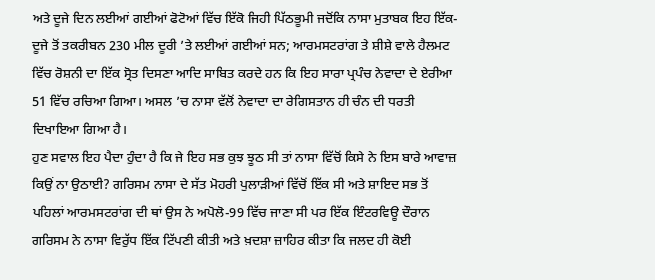ਅਤੇ ਦੂਜੇ ਦਿਨ ਲਈਆਂ ਗਈਆਂ ਫੋਟੋਆਂ ਵਿੱਚ ਇੱਕੋ ਜਿਹੀ ਪਿੱਠਭੂਮੀ ਜਦੋਂਕਿ ਨਾਸਾ ਮੁਤਾਬਕ ਇਹ ਇੱਕ-ਦੂਜੇ ਤੋਂ ਤਕਰੀਬਨ 230 ਮੀਲ ਦੂਰੀ ’ਤੇ ਲਈਆਂ ਗਈਆਂ ਸਨ; ਆਰਮਸਟਰਾਂਗ ਤੇ ਸ਼ੀਸ਼ੇ ਵਾਲੇ ਹੈਲਮਟ ਵਿੱਚ ਰੋਸ਼ਨੀ ਦਾ ਇੱਕ ਸ੍ਰੋਤ ਦਿਸਣਾ ਆਦਿ ਸਾਬਿਤ ਕਰਦੇ ਹਨ ਕਿ ਇਹ ਸਾਰਾ ਪ੍ਰਪੰਚ ਨੇਵਾਦਾ ਦੇ ਏਰੀਆ 51 ਵਿੱਚ ਰਚਿਆ ਗਿਆ। ਅਸਲ ’ਚ ਨਾਸਾ ਵੱਲੋਂ ਨੇਵਾਦਾ ਦਾ ਰੇਗਿਸਤਾਨ ਹੀ ਚੰਨ ਦੀ ਧਰਤੀ ਦਿਖਾਇਆ ਗਿਆ ਹੈ।
ਹੁਣ ਸਵਾਲ ਇਹ ਪੈਦਾ ਹੁੰਦਾ ਹੈ ਕਿ ਜੇ ਇਹ ਸਭ ਕੁਝ ਝੂਠ ਸੀ ਤਾਂ ਨਾਸਾ ਵਿੱਚੋਂ ਕਿਸੇ ਨੇ ਇਸ ਬਾਰੇ ਆਵਾਜ਼ ਕਿਉਂ ਨਾ ਉਠਾਈ? ਗਰਿਸਮ ਨਾਸਾ ਦੇ ਸੱਤ ਮੋਹਰੀ ਪੁਲਾੜੀਆਂ ਵਿੱਚੋਂ ਇੱਕ ਸੀ ਅਤੇ ਸ਼ਾਇਦ ਸਭ ਤੋਂ ਪਹਿਲਾਂ ਆਰਮਸਟਰਾਂਗ ਦੀ ਥਾਂ ਉਸ ਨੇ ਅਪੋਲੋ-99 ਵਿੱਚ ਜਾਣਾ ਸੀ ਪਰ ਇੱਕ ਇੰਟਰਵਿਊ ਦੌਰਾਨ ਗਰਿਸਮ ਨੇ ਨਾਸਾ ਵਿਰੁੱਧ ਇੱਕ ਟਿੱਪਣੀ ਕੀਤੀ ਅਤੇ ਖ਼ਦਸ਼ਾ ਜ਼ਾਹਿਰ ਕੀਤਾ ਕਿ ਜਲਦ ਹੀ ਕੋਈ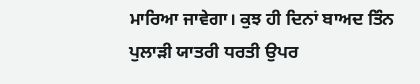ਮਾਰਿਆ ਜਾਵੇਗਾ। ਕੁਝ ਹੀ ਦਿਨਾਂ ਬਾਅਦ ਤਿੰਨ ਪੁਲਾੜੀ ਯਾਤਰੀ ਧਰਤੀ ਉਪਰ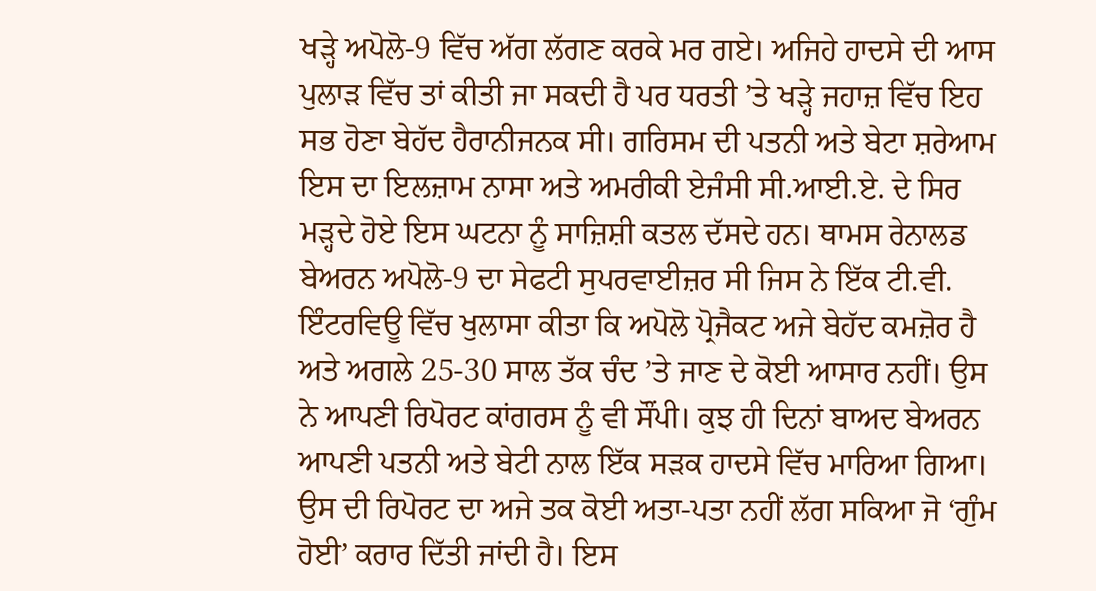ਖੜ੍ਹੇ ਅਪੋਲੋ-9 ਵਿੱਚ ਅੱਗ ਲੱਗਣ ਕਰਕੇ ਮਰ ਗਏ। ਅਜਿਹੇ ਹਾਦਸੇ ਦੀ ਆਸ ਪੁਲਾੜ ਵਿੱਚ ਤਾਂ ਕੀਤੀ ਜਾ ਸਕਦੀ ਹੈ ਪਰ ਧਰਤੀ ’ਤੇ ਖੜ੍ਹੇ ਜਹਾਜ਼ ਵਿੱਚ ਇਹ ਸਭ ਹੋਣਾ ਬੇਹੱਦ ਹੈਰਾਨੀਜਨਕ ਸੀ। ਗਰਿਸਮ ਦੀ ਪਤਨੀ ਅਤੇ ਬੇਟਾ ਸ਼ਰੇਆਮ ਇਸ ਦਾ ਇਲਜ਼ਾਮ ਨਾਸਾ ਅਤੇ ਅਮਰੀਕੀ ਏਜੰਸੀ ਸੀ.ਆਈ.ਏ. ਦੇ ਸਿਰ ਮੜ੍ਹਦੇ ਹੋਏ ਇਸ ਘਟਨਾ ਨੂੰ ਸਾਜ਼ਿਸ਼ੀ ਕਤਲ ਦੱਸਦੇ ਹਨ। ਥਾਮਸ ਰੇਨਾਲਡ ਬੇਅਰਨ ਅਪੋਲੋ-9 ਦਾ ਸੇਫਟੀ ਸੁਪਰਵਾਈਜ਼ਰ ਸੀ ਜਿਸ ਨੇ ਇੱਕ ਟੀ.ਵੀ. ਇੰਟਰਵਿਊ ਵਿੱਚ ਖੁਲਾਸਾ ਕੀਤਾ ਕਿ ਅਪੋਲੋ ਪ੍ਰੋਜੈਕਟ ਅਜੇ ਬੇਹੱਦ ਕਮਜ਼ੋਰ ਹੈ ਅਤੇ ਅਗਲੇ 25-30 ਸਾਲ ਤੱਕ ਚੰਦ ’ਤੇ ਜਾਣ ਦੇ ਕੋਈ ਆਸਾਰ ਨਹੀਂ। ਉਸ ਨੇ ਆਪਣੀ ਰਿਪੋਰਟ ਕਾਂਗਰਸ ਨੂੰ ਵੀ ਸੌਂਪੀ। ਕੁਝ ਹੀ ਦਿਨਾਂ ਬਾਅਦ ਬੇਅਰਨ ਆਪਣੀ ਪਤਨੀ ਅਤੇ ਬੇਟੀ ਨਾਲ ਇੱਕ ਸੜਕ ਹਾਦਸੇ ਵਿੱਚ ਮਾਰਿਆ ਗਿਆ। ਉਸ ਦੀ ਰਿਪੋਰਟ ਦਾ ਅਜੇ ਤਕ ਕੋਈ ਅਤਾ-ਪਤਾ ਨਹੀਂ ਲੱਗ ਸਕਿਆ ਜੋ ‘ਗੁੰਮ ਹੋਈ’ ਕਰਾਰ ਦਿੱਤੀ ਜਾਂਦੀ ਹੈ। ਇਸ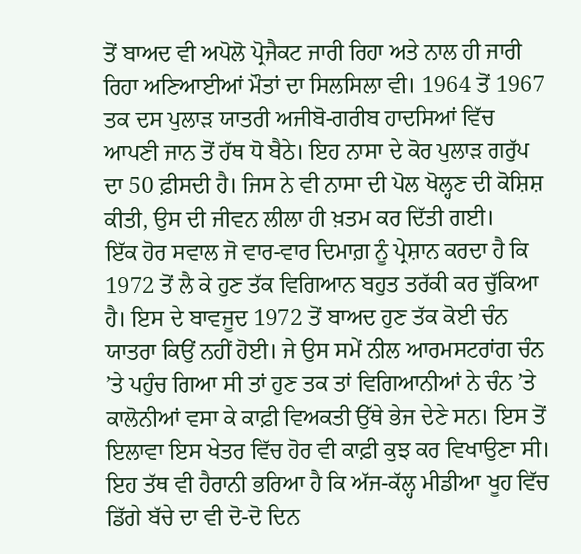ਤੋਂ ਬਾਅਦ ਵੀ ਅਪੋਲੋ ਪ੍ਰੋਜੈਕਟ ਜਾਰੀ ਰਿਹਾ ਅਤੇ ਨਾਲ ਹੀ ਜਾਰੀ ਰਿਹਾ ਅਣਿਆਈਆਂ ਮੌਤਾਂ ਦਾ ਸਿਲਸਿਲਾ ਵੀ। 1964 ਤੋਂ 1967 ਤਕ ਦਸ ਪੁਲਾੜ ਯਾਤਰੀ ਅਜੀਬੋ-ਗਰੀਬ ਹਾਦਸਿਆਂ ਵਿੱਚ ਆਪਣੀ ਜਾਨ ਤੋਂ ਹੱਥ ਧੋ ਬੈਠੇ। ਇਹ ਨਾਸਾ ਦੇ ਕੋਰ ਪੁਲਾੜ ਗਰੁੱਪ ਦਾ 50 ਫ਼ੀਸਦੀ ਹੈ। ਜਿਸ ਨੇ ਵੀ ਨਾਸਾ ਦੀ ਪੋਲ ਖੋਲ੍ਹਣ ਦੀ ਕੋਸ਼ਿਸ਼ ਕੀਤੀ, ਉਸ ਦੀ ਜੀਵਨ ਲੀਲਾ ਹੀ ਖ਼ਤਮ ਕਰ ਦਿੱਤੀ ਗਈ।
ਇੱਕ ਹੋਰ ਸਵਾਲ ਜੋ ਵਾਰ-ਵਾਰ ਦਿਮਾਗ਼ ਨੂੰ ਪ੍ਰੇਸ਼ਾਨ ਕਰਦਾ ਹੈ ਕਿ 1972 ਤੋਂ ਲੈ ਕੇ ਹੁਣ ਤੱਕ ਵਿਗਿਆਨ ਬਹੁਤ ਤਰੱਕੀ ਕਰ ਚੁੱਕਿਆ ਹੈ। ਇਸ ਦੇ ਬਾਵਜੂਦ 1972 ਤੋਂ ਬਾਅਦ ਹੁਣ ਤੱਕ ਕੋਈ ਚੰਨ ਯਾਤਰਾ ਕਿਉਂ ਨਹੀਂ ਹੋਈ। ਜੇ ਉਸ ਸਮੇਂ ਨੀਲ ਆਰਮਸਟਰਾਂਗ ਚੰਨ ’ਤੇ ਪਹੁੰਚ ਗਿਆ ਸੀ ਤਾਂ ਹੁਣ ਤਕ ਤਾਂ ਵਿਗਿਆਨੀਆਂ ਨੇ ਚੰਨ ’ਤੇ ਕਾਲੋਨੀਆਂ ਵਸਾ ਕੇ ਕਾਫ਼ੀ ਵਿਅਕਤੀ ਉੱਥੇ ਭੇਜ ਦੇਣੇ ਸਨ। ਇਸ ਤੋਂ ਇਲਾਵਾ ਇਸ ਖੇਤਰ ਵਿੱਚ ਹੋਰ ਵੀ ਕਾਫ਼ੀ ਕੁਝ ਕਰ ਵਿਖਾਉਣਾ ਸੀ।
ਇਹ ਤੱਥ ਵੀ ਹੈਰਾਨੀ ਭਰਿਆ ਹੈ ਕਿ ਅੱਜ-ਕੱਲ੍ਹ ਮੀਡੀਆ ਖੂਹ ਵਿੱਚ ਡਿੱਗੇ ਬੱਚੇ ਦਾ ਵੀ ਦੋ-ਦੋ ਦਿਨ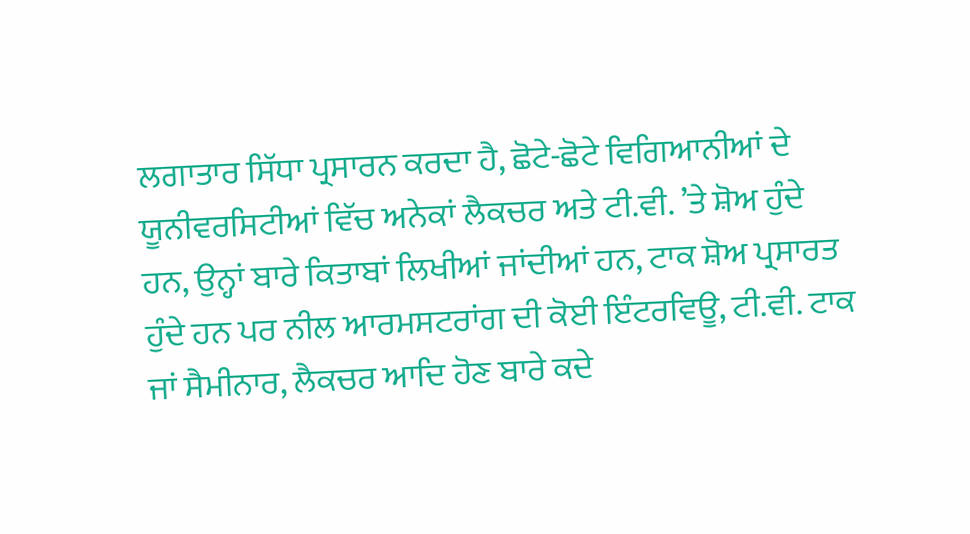ਲਗਾਤਾਰ ਸਿੱਧਾ ਪ੍ਰਸਾਰਨ ਕਰਦਾ ਹੈ, ਛੋਟੇ-ਛੋਟੇ ਵਿਗਿਆਨੀਆਂ ਦੇ ਯੂਨੀਵਰਸਿਟੀਆਂ ਵਿੱਚ ਅਨੇਕਾਂ ਲੈਕਚਰ ਅਤੇ ਟੀ.ਵੀ. ’ਤੇ ਸ਼ੋਅ ਹੁੰਦੇ ਹਨ, ਉਨ੍ਹਾਂ ਬਾਰੇ ਕਿਤਾਬਾਂ ਲਿਖੀਆਂ ਜਾਂਦੀਆਂ ਹਨ, ਟਾਕ ਸ਼ੋਅ ਪ੍ਰਸਾਰਤ ਹੁੰਦੇ ਹਨ ਪਰ ਨੀਲ ਆਰਮਸਟਰਾਂਗ ਦੀ ਕੋਈ ਇੰਟਰਵਿਊ, ਟੀ.ਵੀ. ਟਾਕ ਜਾਂ ਸੈਮੀਨਾਰ, ਲੈਕਚਰ ਆਦਿ ਹੋਣ ਬਾਰੇ ਕਦੇ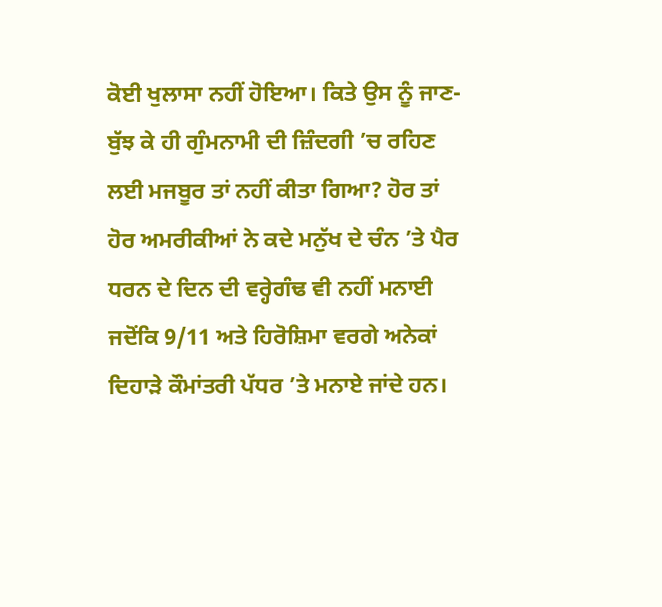ਕੋਈ ਖੁਲਾਸਾ ਨਹੀਂ ਹੋਇਆ। ਕਿਤੇ ਉਸ ਨੂੰ ਜਾਣ-ਬੁੱਝ ਕੇ ਹੀ ਗੁੰਮਨਾਮੀ ਦੀ ਜ਼ਿੰਦਗੀ ’ਚ ਰਹਿਣ ਲਈ ਮਜਬੂਰ ਤਾਂ ਨਹੀਂ ਕੀਤਾ ਗਿਆ? ਹੋਰ ਤਾਂ ਹੋਰ ਅਮਰੀਕੀਆਂ ਨੇ ਕਦੇ ਮਨੁੱਖ ਦੇ ਚੰਨ ’ਤੇ ਪੈਰ ਧਰਨ ਦੇ ਦਿਨ ਦੀ ਵਰ੍ਹੇਗੰਢ ਵੀ ਨਹੀਂ ਮਨਾਈ ਜਦੋਂਕਿ 9/11 ਅਤੇ ਹਿਰੋਸ਼ਿਮਾ ਵਰਗੇ ਅਨੇਕਾਂ ਦਿਹਾੜੇ ਕੌਮਾਂਤਰੀ ਪੱਧਰ ’ਤੇ ਮਨਾਏ ਜਾਂਦੇ ਹਨ।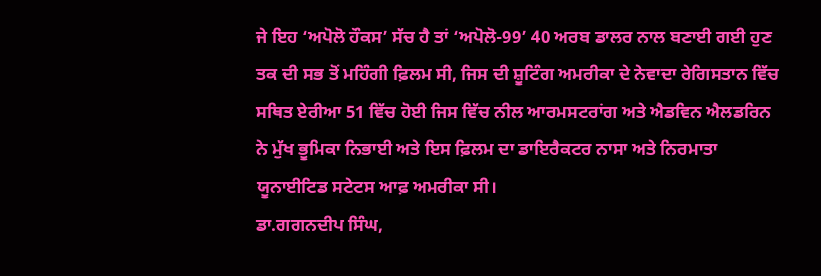ਜੇ ਇਹ ‘ਅਪੋਲੋ ਹੌਕਸ’ ਸੱਚ ਹੈ ਤਾਂ ‘ਅਪੋਲੋ-99’ 40 ਅਰਬ ਡਾਲਰ ਨਾਲ ਬਣਾਈ ਗਈ ਹੁਣ ਤਕ ਦੀ ਸਭ ਤੋਂ ਮਹਿੰਗੀ ਫ਼ਿਲਮ ਸੀ, ਜਿਸ ਦੀ ਸ਼ੂਟਿੰਗ ਅਮਰੀਕਾ ਦੇ ਨੇਵਾਦਾ ਰੇਗਿਸਤਾਨ ਵਿੱਚ ਸਥਿਤ ਏਰੀਆ 51 ਵਿੱਚ ਹੋਈ ਜਿਸ ਵਿੱਚ ਨੀਲ ਆਰਮਸਟਰਾਂਗ ਅਤੇ ਐਡਵਿਨ ਐਲਡਰਿਨ ਨੇ ਮੁੱਖ ਭੂਮਿਕਾ ਨਿਭਾਈ ਅਤੇ ਇਸ ਫ਼ਿਲਮ ਦਾ ਡਾਇਰੈਕਟਰ ਨਾਸਾ ਅਤੇ ਨਿਰਮਾਤਾ ਯੂਨਾਈਟਿਡ ਸਟੇਟਸ ਆਫ਼ ਅਮਰੀਕਾ ਸੀ।
ਡਾ.ਗਗਨਦੀਪ ਸਿੰਘ,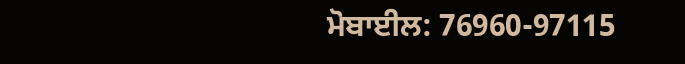ਮੋਬਾਈਲ: 76960-97115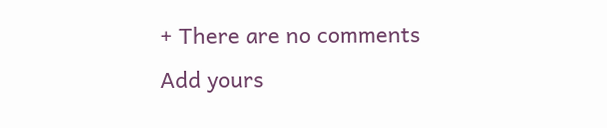+ There are no comments
Add yours